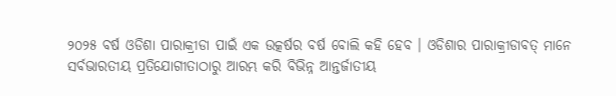୨୦୨୫ ବର୍ଷ ଓଡିଶା ପାରାକ୍ରୀଡା ପାଇଁ ଏକ ଉତ୍କର୍ଷର ବର୍ଷ ବୋଲି କହି ହେବ । ଓଡିଶାର ପାରାକ୍ରୀଡାବତ୍ ମାନେ ସର୍ବଭାରତୀୟ ପ୍ରତିଯୋଗୀତାଠାରୁ ଆରମ୍ଭ କରି ବିଭିନ୍ନ ଆନ୍ତର୍ଜାତୀୟ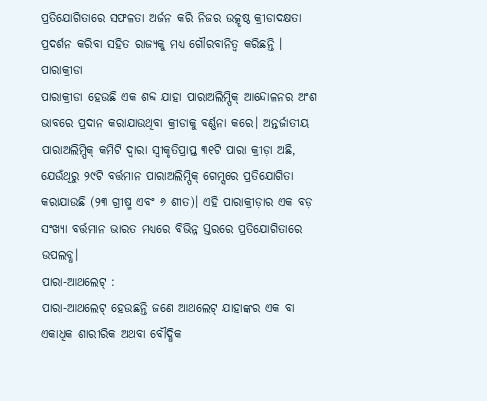ପ୍ରତିଯୋଗିତାରେ ସଫଳତା ଅର୍ଜନ କରି ନିଜର ଉତ୍କୃଷ୍ଠ କ୍ରୀଡାଦକ୍ଷତା ପ୍ରଦର୍ଶନ କରିବା ସହିତ ରାଜ୍ୟକୁ ମଧ୍ୟ ଗୌରବାନିତ୍ଵ କରିଛନ୍ତି ।
ପାରାକ୍ରୀଡା
ପାରାକ୍ରୀଡା ହେଉଛି ଏକ ଶବ୍ଦ ଯାହା ପାରାଅଲିମ୍ପିକ୍ ଆନ୍ଦୋଳନର ଅଂଶ ଭାବରେ ପ୍ରଦାନ କରାଯାଉଥିବା କ୍ରୀଡାକୁ ବର୍ଣ୍ଣନା କରେ। ଅନ୍ତର୍ଜାତୀୟ ପାରାଅଲିମ୍ପିକ୍ କମିଟି ଦ୍ୱାରା ସ୍ୱୀକୃତିପ୍ରାପ୍ତ ୩୧ଟି ପାରା କ୍ରୀଡ଼ା ଅଛି, ଯେଉଁଥିରୁ ୨୯ଟି ବର୍ତ୍ତମାନ ପାରାଅଲିମ୍ପିକ୍ ଗେମ୍ସରେ ପ୍ରତିଯୋଗିତା କରାଯାଉଛି (୨୩ ଗ୍ରୀଷ୍ମ ଏବଂ ୬ ଶୀତ)। ଏହି ପାରାକ୍ରୀଡ଼ାର ଏକ ବଡ଼ ସଂଖ୍ୟା ବର୍ତ୍ତମାନ ଭାରତ ମଧ୍ୟରେ ବିଭିନ୍ନ ସ୍ତରରେ ପ୍ରତିଯୋଗିତାରେ ଉପଲବ୍ଧ।
ପାରା-ଆଥଲେଟ୍ :
ପାରା-ଆଥଲେଟ୍ ହେଉଛନ୍ତି ଜଣେ ଆଥଲେଟ୍ ଯାହାଙ୍କର ଏକ ବା ଏକାଧିକ ଶାରୀରିକ ଅଥବା ବୌଦ୍ଧିକ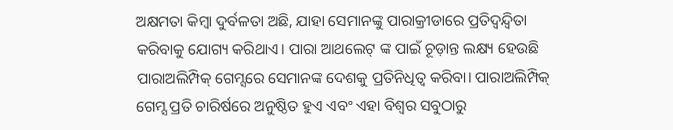ଅକ୍ଷମତା କିମ୍ବା ଦୁର୍ବଳତା ଅଛି, ଯାହା ସେମାନଙ୍କୁ ପାରାକ୍ରୀଡାରେ ପ୍ରତିଦ୍ୱନ୍ଦ୍ୱିତା କରିବାକୁ ଯୋଗ୍ୟ କରିଥାଏ। ପାରା ଆଥଲେଟ୍ ଙ୍କ ପାଇଁ ଚୂଡ଼ାନ୍ତ ଲକ୍ଷ୍ୟ ହେଉଛି ପାରାଅଲିମ୍ପିକ୍ ଗେମ୍ସରେ ସେମାନଙ୍କ ଦେଶକୁ ପ୍ରତିନିଧିତ୍ୱ କରିବା। ପାରାଅଲିମ୍ପିକ୍ ଗେମ୍ସ ପ୍ରତି ଚାରିର୍ଷରେ ଅନୁଷ୍ଠିତ ହୁଏ ଏବଂ ଏହା ବିଶ୍ୱର ସବୁଠାରୁ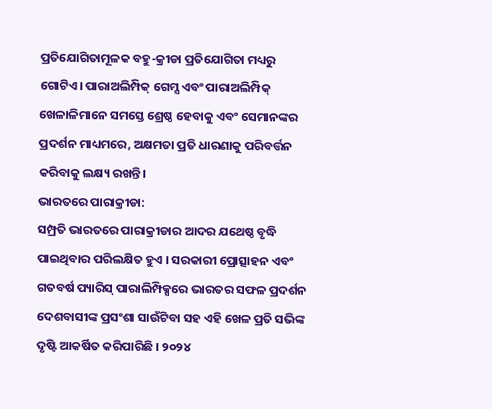ପ୍ରତିଯୋଗିତାମୂଳକ ବହୁ-କ୍ରୀଡା ପ୍ରତିଯୋଗିତା ମଧ୍ୟରୁ ଗୋଟିଏ। ପାରାଅଲିମ୍ପିକ୍ ଗେମ୍ସ ଏବଂ ପାରାଅଲିମ୍ପିକ୍ ଖେଳାଳିମାନେ ସମସ୍ତେ ଶ୍ରେଷ୍ଠ ହେବାକୁ ଏବଂ ସେମାନଙ୍କର ପ୍ରଦର୍ଶନ ମାଧ୍ୟମରେ, ଅକ୍ଷମତା ପ୍ରତି ଧାରଣାକୁ ପରିବର୍ତ୍ତନ କରିବାକୁ ଲକ୍ଷ୍ୟ ରଖନ୍ତି।
ଭାରତରେ ପାରାକ୍ରୀଡା:
ସମ୍ପ୍ରତି ଭାରତରେ ପାରାକ୍ରୀଡାର ଆଦର ଯଥେଷ୍ଠ ବୃଦ୍ଧି ପାଇଥିବାର ପରିଲକ୍ଷିତ ହୁଏ । ସରକାରୀ ପ୍ରୋତ୍ସାହନ ଏବଂ ଗତବର୍ଷ ପ୍ୟାରିସ୍ ପାରାଲିମ୍ପିକ୍ସରେ ଭାରତର ସଫଳ ପ୍ରଦର୍ଶନ ଦେଶବାସୀଙ୍କ ପ୍ରସଂଶା ସାଉଁଟିବା ସହ ଏହି ଖେଳ ପ୍ରତି ସଭିଙ୍କ ଦୃଷ୍ଟି ଆକର୍ଷିତ କରିପାରିଛି । ୨୦୨୪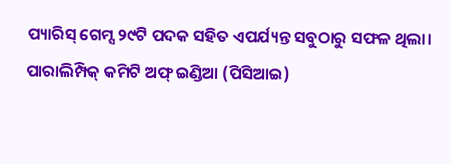ପ୍ୟାରିସ୍ ଗେମ୍ସ ୨୯ଟି ପଦକ ସହିତ ଏପର୍ଯ୍ୟନ୍ତ ସବୁଠାରୁ ସଫଳ ଥିଲା। ପାରାଲିମ୍ପିକ୍ କମିଟି ଅଫ୍ ଇଣ୍ଡିଆ (ପିସିଆଇ)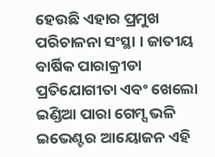ହେଉଛି ଏହାର ପ୍ରମୁଖ ପରିଚାଳନା ସଂସ୍ଥା । ଜାତୀୟ ବାର୍ଷିକ ପାରାକ୍ରୀଡା ପ୍ରତିଯୋଗୀତା ଏବଂ ଖେଲୋ ଇଣ୍ଡିଆ ପାରା ଗେମ୍ସ ଭଳି ଇଭେଣ୍ଟର ଆୟୋଜନ ଏହି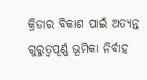କ୍ରିଡାର ବିକାଶ ପାଇଁ ଅତ୍ୟନ୍ତ ଗୁରୁତ୍ୱପୂର୍ଣ୍ଣ ଭୂମିକା ନିର୍ବାହ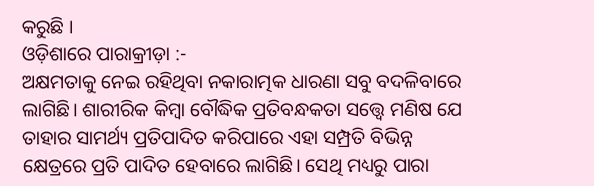କରୁଛି ।
ଓଡ଼ିଶାରେ ପାରାକ୍ରୀଡ଼ା :-
ଅକ୍ଷମତାକୁ ନେଇ ରହିଥିବା ନକାରାତ୍ମକ ଧାରଣା ସବୁ ବଦଳିବାରେ ଲାଗିଛି। ଶାରୀରିକ କିମ୍ବା ବୌଦ୍ଧିକ ପ୍ରତିବନ୍ଧକତା ସତ୍ତ୍ୱେ ମଣିଷ ଯେ ତାହାର ସାମର୍ଥ୍ୟ ପ୍ରତିପାଦିତ କରିପାରେ ଏହା ସମ୍ପ୍ରତି ବିଭିନ୍ନ କ୍ଷେତ୍ରରେ ପ୍ରତି ପାଦିତ ହେବାରେ ଲାଗିଛି। ସେଥି ମଧ୍ୟରୁ ପାରା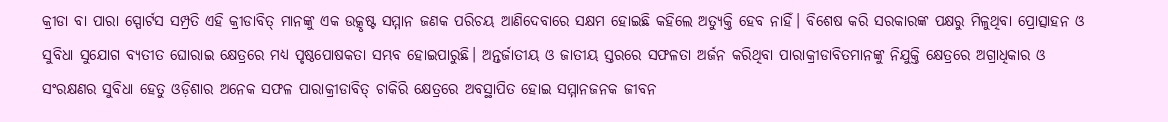କ୍ରୀଡା ବା ପାରା ସ୍ପୋର୍ଟସ ସମ୍ପ୍ରତି ଏହି କ୍ରୀଡାବିତ୍ ମାନଙ୍କୁ ଏକ ଉତ୍କୃଷ୍ଟ ସମ୍ମାନ ଜଣକ ପରିଚୟ ଆଣିଦେବାରେ ସକ୍ଷମ ହୋଇଛି କହିଲେ ଅତ୍ୟୁକ୍ତି ହେବ ନାହିଁ। ବିଶେଷ କରି ସରକାରଙ୍କ ପକ୍ଷରୁ ମିଳୁଥିବା ପ୍ରୋତ୍ସାହନ ଓ ସୁବିଧା ସୁଯୋଗ ବ୍ୟତୀତ ଘୋରାଇ କ୍ଷେତ୍ରରେ ମଧ୍ୟ ପୃଷ୍ଠପୋଷକତା ସମ୍ଭବ ହୋଇପାରୁଛି। ଅନ୍ତର୍ଜାତୀୟ ଓ ଜାତୀୟ ସ୍ତରରେ ସଫଳତା ଅର୍ଜନ କରିଥିବା ପାରାକ୍ରୀଡାବିତମାନଙ୍କୁ ନିଯୁକ୍ତି କ୍ଷେତ୍ରରେ ଅଗ୍ରାଧିକାର ଓ ସଂରକ୍ଷଣର ସୁବିଧା ହେତୁ ଓଡ଼ିଶାର ଅନେକ ସଫଳ ପାରାକ୍ରୀଡାବିତ୍ ଚାକିରି କ୍ଷେତ୍ରରେ ଅବସ୍ଥାପିତ ହୋଇ ସମ୍ମାନଜନକ ଜୀବନ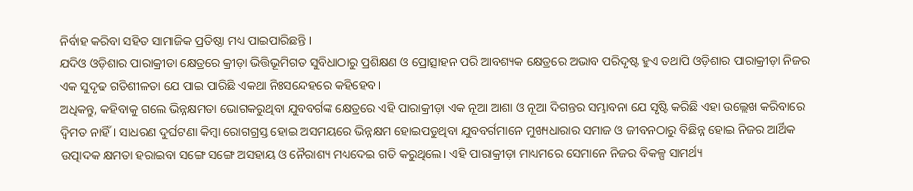ନିର୍ବାହ କରିବା ସହିତ ସାମାଜିକ ପ୍ରତିଷ୍ଠା ମଧ୍ୟ ପାଇପାରିଛନ୍ତି ।
ଯଦିଓ ଓଡ଼ିଶାର ପାରାକ୍ରୀଡା କ୍ଷେତ୍ରରେ କ୍ରୀଡ଼ା ଭିତ୍ତିଭୂମିଗତ ସୁବିଧାଠାରୁ ପ୍ରଶିକ୍ଷଣ ଓ ପ୍ରୋତ୍ସାହନ ପରି ଆବଶ୍ୟକ କ୍ଷେତ୍ରରେ ଅଭାବ ପରିଦୃଷ୍ଟ ହୁଏ ତଥାପି ଓଡ଼ିଶାର ପାରାକ୍ରୀଡ଼ା ନିଜର ଏକ ସୁଦୃଢ ଗତିଶୀଳତା ଯେ ପାଇ ପାରିଛି ଏକଥା ନିଃସନ୍ଦେହରେ କହିହେବ।
ଅଧିକନ୍ତୁ, କହିବାକୁ ଗଲେ ଭିନ୍ନକ୍ଷମତା ଭୋଗକରୁଥିବା ଯୁବବର୍ଗଙ୍କ କ୍ଷେତ୍ରରେ ଏହି ପାରାକ୍ରୀଡ଼ା ଏକ ନୂଆ ଆଶା ଓ ନୂଆ ଦିଗନ୍ତର ସମ୍ଭାବନା ଯେ ସୃଷ୍ଟି କରିଛି ଏହା ଉଲ୍ଲେଖ କରିବାରେ ଦ୍ଵିମତ ନାହିଁ। ସାଧରଣ ଦୁର୍ଘଟଣା କିମ୍ବା ରୋଗଗ୍ରସ୍ତ ହୋଇ ଅସମୟରେ ଭିନ୍ନକ୍ଷମ ହୋଇପଡୁଥିବା ଯୁବବର୍ଗମାନେ ମୁଖ୍ୟଧାରାର ସମାଜ ଓ ଜୀବନଠାରୁ ବିଛିନ୍ନ ହୋଇ ନିଜର ଆର୍ଥିକ ଉତ୍ପାଦକ କ୍ଷମତା ହରାଇବା ସଙ୍ଗେ ସଙ୍ଗେ ଅସହାୟ ଓ ନୈରାଶ୍ୟ ମଧ୍ୟଦେଇ ଗତି କରୁଥିଲେ। ଏହି ପାରାକ୍ରୀଡ଼ା ମାଧ୍ୟମରେ ସେମାନେ ନିଜର ବିକଳ୍ପ ସାମର୍ଥ୍ୟ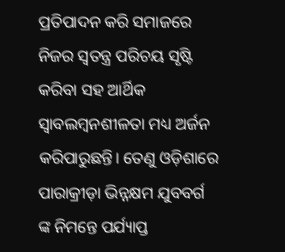ପ୍ରତିପାଦନ କରି ସମାଜରେ ନିଜର ସ୍ଵତନ୍ତ୍ର ପରିଚୟ ସୃଷ୍ଟି କରିବା ସହ ଆର୍ଥିକ ସ୍ୱାବଲମ୍ବନଶୀଳତା ମଧ୍ୟ ଅର୍ଜନ କରିପାରୁଛନ୍ତି। ତେଣୁ ଓଡ଼ିଶାରେ ପାରାକ୍ରୀଡ଼ା ଭିନ୍ନକ୍ଷମ ଯୁବବର୍ଗ ଙ୍କ ନିମନ୍ତେ ପର୍ଯ୍ୟାପ୍ତ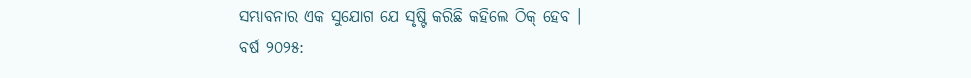ସମ୍ଭାବନାର ଏକ ସୁଯୋଗ ଯେ ସୃଷ୍ଟି କରିଛି କହିଲେ ଠିକ୍ ହେବ ।
ବର୍ଷ ୨୦୨୫: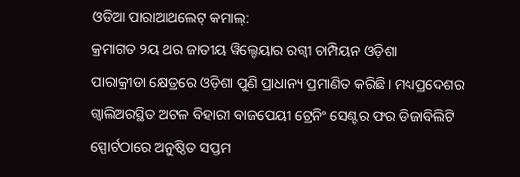ଓଡିଆ ପାରାଆଥଲେଟ୍ କମାଲ୍:
କ୍ରମାଗତ ୨ୟ ଥର ଜାତୀୟ ୱିଲ୍ଚେୟାର ରଗ୍ବୀ ଚାମ୍ପିୟନ ଓଡ଼ିଶା
ପାରାକ୍ରୀଡା କ୍ଷେତ୍ରରେ ଓଡ଼ିଶା ପୁଣି ପ୍ରାଧାନ୍ୟ ପ୍ରମାଣିତ କରିଛି। ମଧ୍ୟପ୍ରଦେଶର ଗ୍ଵାଲିଅରସ୍ଥିତ ଅଟଳ ବିହାରୀ ବାଜପେୟୀ ଟ୍ରେନିଂ ସେଣ୍ଟର ଫର ଡିଜାବିଲିଟି ସ୍ପୋର୍ଟଠାରେ ଅନୁଷ୍ଠିତ ସପ୍ତମ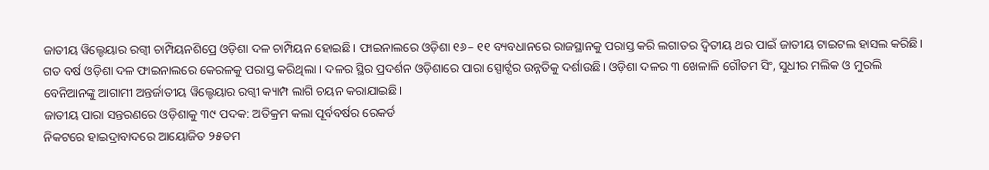ଜାତୀୟ ୱିଲ୍ଚେୟାର ରଗ୍ବୀ ଚାମ୍ପିୟନଶିପ୍ରେ ଓଡ଼ିଶା ଦଳ ଚାମ୍ପିୟନ ହୋଇଛି। ଫାଇନାଲରେ ଓଡ଼ିଶା ୧୬– ୧୧ ବ୍ୟବଧାନରେ ରାଜସ୍ଥାନକୁ ପରାସ୍ତ କରି ଲଗାତର ଦ୍ଵିତୀୟ ଥର ପାଇଁ ଜାତୀୟ ଟାଇଟଲ ହାସଲ କରିଛି। ଗତ ବର୍ଷ ଓଡ଼ିଶା ଦଳ ଫାଇନାଲରେ କେରଳକୁ ପରାସ୍ତ କରିଥିଲା । ଦଳର ସ୍ଥିର ପ୍ରଦର୍ଶନ ଓଡ଼ିଶାରେ ପାରା ସ୍ପୋର୍ଟ୍ସର ଉନ୍ନତିକୁ ଦର୍ଶାଉଛି। ଓଡ଼ିଶା ଦଳର ୩ ଖେଳାଳି ଗୌତମ ସିଂ, ସୁଧୀର ମଲିକ ଓ ମୁରଲି ବେନିଆନଙ୍କୁ ଆଗାମୀ ଅନ୍ତର୍ଜାତୀୟ ୱିଲ୍ଚେୟାର ରଗ୍ବୀ କ୍ୟାମ୍ପ ଲାଗି ଚୟନ କରାଯାଇଛି।
ଜାତୀୟ ପାରା ସନ୍ତରଣରେ ଓଡ଼ିଶାକୁ ୩୯ ପଦକ: ଅତିକ୍ରମ କଲା ପୂର୍ବବର୍ଷର ରେକର୍ଡ
ନିକଟରେ ହାଇଦ୍ରାବାଦରେ ଆୟୋଜିତ ୨୫ତମ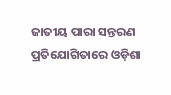ଜାତୀୟ ପାରା ସନ୍ତରଣ ପ୍ରତିଯୋଗିତାରେ ଓଡ଼ିଶା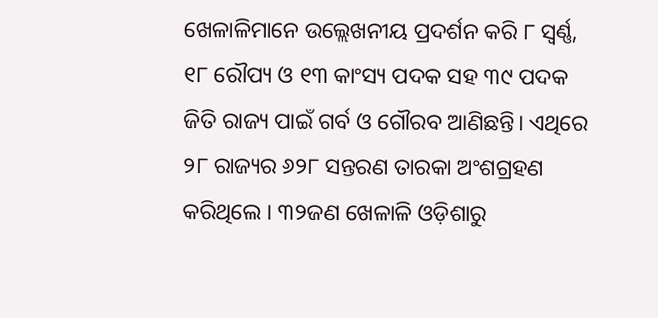ଖେଳାଳିମାନେ ଉଲ୍ଲେଖନୀୟ ପ୍ରଦର୍ଶନ କରି ୮ ସ୍ଵର୍ଣ୍ଣ, ୧୮ ରୌପ୍ୟ ଓ ୧୩ କାଂସ୍ୟ ପଦକ ସହ ୩୯ ପଦକ ଜିତି ରାଜ୍ୟ ପାଇଁ ଗର୍ବ ଓ ଗୌରବ ଆଣିଛନ୍ତି। ଏଥିରେ ୨୮ ରାଜ୍ୟର ୬୨୮ ସନ୍ତରଣ ତାରକା ଅଂଶଗ୍ରହଣ କରିଥିଲେ । ୩୨ଜଣ ଖେଳାଳି ଓଡ଼ିଶାରୁ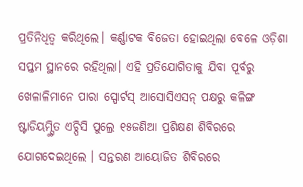ପ୍ରତିନିଧିତ୍ଵ କରିଥିଲେ। କର୍ଣ୍ଣାଟକ ବିଜେତା ହୋଇଥିଲା ବେଳେ ଓଡ଼ିଶା ସପ୍ତମ ସ୍ଥାନରେ ରହିଥିଲା। ଏହି ପ୍ରତିଯୋଗିତାକୁ ଯିବା ପୂର୍ବରୁ ଖେଳାଳିମାନେ ପାରା ସ୍ପୋର୍ଟସ୍ ଆସୋସିଏସନ୍ ପକ୍ଷରୁ କଳିଙ୍ଗ ଷ୍ଟାଡିୟମ୍ସ୍ଥିତ ଏଚ୍ପିସି ପୁଲ୍ରେ ୧୫ଜଣିଆ ପ୍ରଶିକ୍ଷଣ ଶିବିରରେ ଯୋଗଦେଇଥିଲେ । ସନ୍ତରଣ ଆୟୋଜିତ ଶିବିରରେ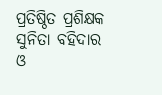ପ୍ରତିଷ୍ଠିତ ପ୍ରଶିକ୍ଷକ ସୁନିତା ବହିଦାର ଓ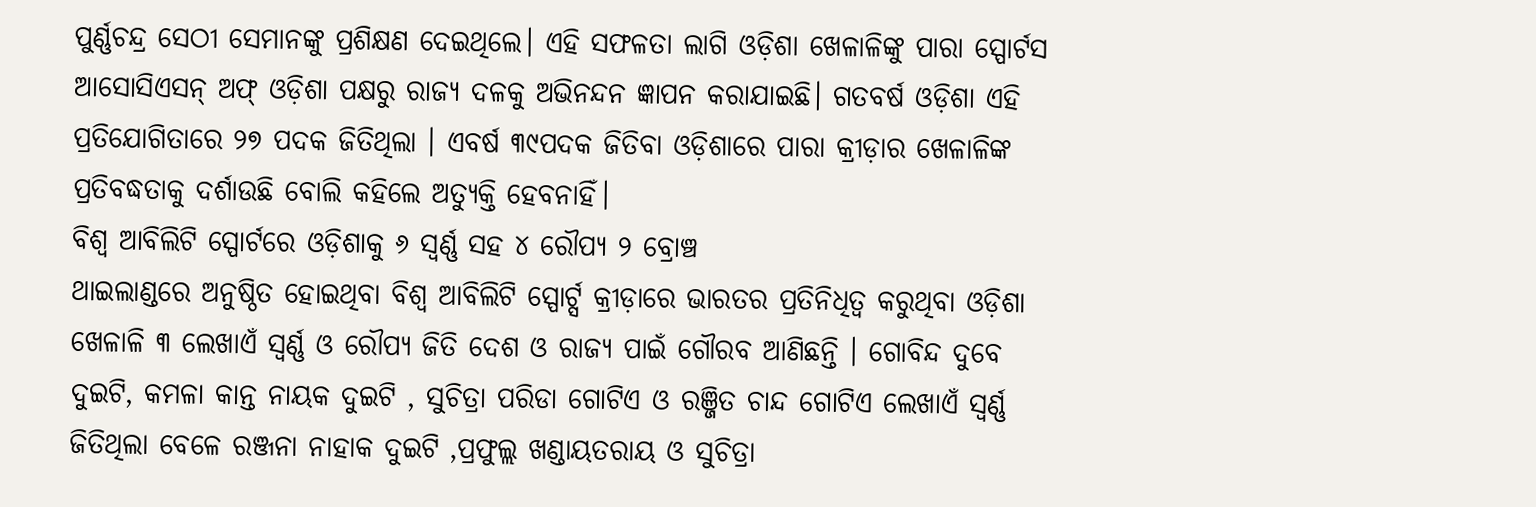ପୁର୍ଣ୍ଣଚନ୍ଦ୍ର ସେଠୀ ସେମାନଙ୍କୁ ପ୍ରଶିକ୍ଷଣ ଦେଇଥିଲେ। ଏହି ସଫଳତା ଲାଗି ଓଡ଼ିଶା ଖେଳାଳିଙ୍କୁ ପାରା ସ୍ପୋର୍ଟସ ଆସୋସିଏସନ୍ ଅଫ୍ ଓଡ଼ିଶା ପକ୍ଷରୁ ରାଜ୍ୟ ଦଳକୁ ଅଭିନନ୍ଦନ ଜ୍ଞାପନ କରାଯାଇଛି। ଗତବର୍ଷ ଓଡ଼ିଶା ଏହି ପ୍ରତିଯୋଗିତାରେ ୨୭ ପଦକ ଜିତିଥିଲା । ଏବର୍ଷ ୩୯ପଦକ ଜିତିବା ଓଡ଼ିଶାରେ ପାରା କ୍ରୀଡ଼ାର ଖେଳାଳିଙ୍କ ପ୍ରତିବଦ୍ଧତାକୁ ଦର୍ଶାଉଛି ବୋଲି କହିଲେ ଅତ୍ୟୁକ୍ତି ହେବନାହିଁ।
ବିଶ୍ଵ ଆବିଲିଟି ସ୍ପୋର୍ଟରେ ଓଡ଼ିଶାକୁ ୬ ସ୍ଵର୍ଣ୍ଣ ସହ ୪ ରୌପ୍ୟ ୨ ବ୍ରୋଞ୍ଚ
ଥାଇଲାଣ୍ଡରେ ଅନୁଷ୍ଠିତ ହୋଇଥିବା ବିଶ୍ଵ ଆବିଲିଟି ସ୍ପୋର୍ଟ୍ସ କ୍ରୀଡ଼ାରେ ଭାରତର ପ୍ରତିନିଧିତ୍ଵ କରୁଥିବା ଓଡ଼ିଶା ଖେଳାଳି ୩ ଲେଖାଏଁ ସ୍ଵର୍ଣ୍ଣ ଓ ରୌପ୍ୟ ଜିତି ଦେଶ ଓ ରାଜ୍ୟ ପାଇଁ ଗୌରବ ଆଣିଛନ୍ତି । ଗୋବିନ୍ଦ ଦୁବେ ଦୁଇଟି, କମଳା କାନ୍ତ ନାୟକ ଦୁଇଟି , ସୁଚିତ୍ରା ପରିଡା ଗୋଟିଏ ଓ ରଞ୍ଜିତ ଚାନ୍ଦ ଗୋଟିଏ ଲେଖାଏଁ ସ୍ଵର୍ଣ୍ଣ ଜିତିଥିଲା ବେଳେ ରଞ୍ଜନା ନାହାକ ଦୁଇଟି ,ପ୍ରଫୁଲ୍ଲ ଖଣ୍ଡାୟତରାୟ ଓ ସୁଚିତ୍ରା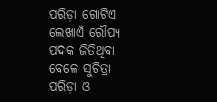ପରିଡ଼ା ଗୋଟିଏ ଲେଖାଏଁ ରୌପ୍ୟ ପଦକ ଜିତିଥିବା ବେଳେ ସୁଚିତ୍ରା ପରିଡ଼ା ଓ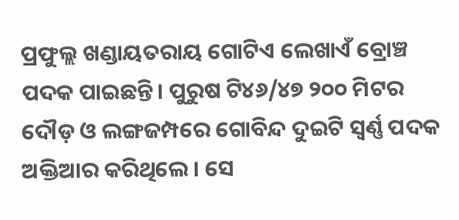ପ୍ରଫୁଲ୍ଲ ଖଣ୍ଡାୟତରାୟ ଗୋଟିଏ ଲେଖାଏଁ ବ୍ରୋଞ୍ଚ ପଦକ ପାଇଛନ୍ତି। ପୁରୁଷ ଟି୪୬/୪୭ ୨୦୦ ମିଟର ଦୌଡ଼ ଓ ଲଙ୍ଗଜମ୍ପରେ ଗୋବିନ୍ଦ ଦୁଇଟି ସ୍ଵର୍ଣ୍ଣ ପଦକ ଅକ୍ତିଆର କରିଥିଲେ। ସେ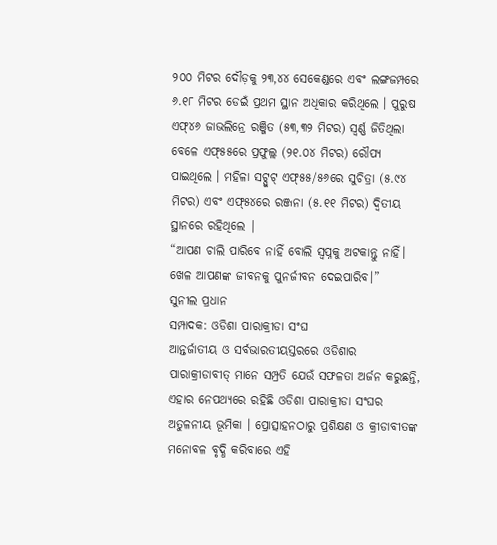୨୦୦ ମିଟର ଦୌଡ଼କୁ ୨୩,୪୪ ସେକେଣ୍ଡରେ ଏବଂ ଲଙ୍ଗଜମ୍ପରେ ୬.୧୮ ମିଟର ଡେଇଁ ପ୍ରଥମ ସ୍ଥାନ ଅଧିକାର କରିଥିଲେ । ପୁରୁଷ ଏଫ୍୪୬ ଜାଭଲିନ୍ରେ ରଞ୍ଜିତ (୫୩,୩୨ ମିଟର) ସ୍ବର୍ଣ୍ଣ ଜିତିଥିଲା ବେଳେ ଏଫ୍୫୫ରେ ପ୍ରଫୁଲ୍ଲ (୨୧.୦୪ ମିଟର) ରୌପ୍ୟ ପାଇଥିଲେ । ମହିଳା ସଟ୍ପୁଟ୍ ଏଫ୍୫୫/୫୬ରେ ସୁଚିତ୍ରା (୫.୯୪ ମିଟର) ଏବଂ ଏଫ୍୫୪ରେ ରଞ୍ଜନା (୫.୧୧ ମିଟର) ଦ୍ବିତୀୟ ସ୍ଥାନରେ ରହିଥିଲେ |
“ଆପଣ ଚାଲି ପାରିବେ ନାହିଁ ବୋଲି ସ୍ଵପ୍ନକୁ ଅଟକାନ୍ତୁ ନାହିଁ। ଖେଳ ଆପଣଙ୍କ ଜୀବନକୁ ପୁନର୍ଜୀବନ ଦେଇପାରିବ।”
ସୁନୀଲ ପ୍ରଧାନ
ସମ୍ପାଦକ: ଓଡିଶା ପାରାକ୍ରୀଡା ସଂଘ
ଆନ୍ତର୍ଜାତୀୟ ଓ ସର୍ବଭାରତୀୟସ୍ତରରେ ଓଡିଶାର ପାରାକ୍ରୀଡାବୀତ୍ ମାନେ ସମ୍ପ୍ରତି ଯେଉଁ ସଫଳତା ଅର୍ଜନ କରୁଛନ୍ତି, ଏହାର ନେପଥ୍ୟରେ ରହିଛି ଓଡିଶା ପାରାକ୍ରୀଡା ସଂଘର ଅତୁଳନୀୟ ଭୂମିକା । ପ୍ରୋତ୍ସାହନଠାରୁ ପ୍ରଶିକ୍ଷଣ ଓ କ୍ରୀଡାବୀତଙ୍କ ମନୋବଳ ବୃଦ୍ଧି କରିବାରେ ଏହି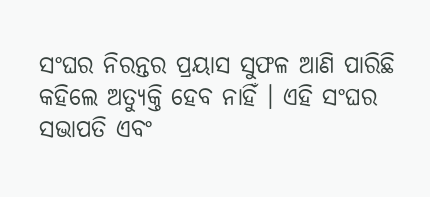ସଂଘର ନିରନ୍ତର ପ୍ରୟାସ ସୁଫଳ ଆଣି ପାରିଛି କହିଲେ ଅତ୍ୟୁକ୍ତି ହେବ ନାହିଁ । ଏହି ସଂଘର ସଭାପତି ଏବଂ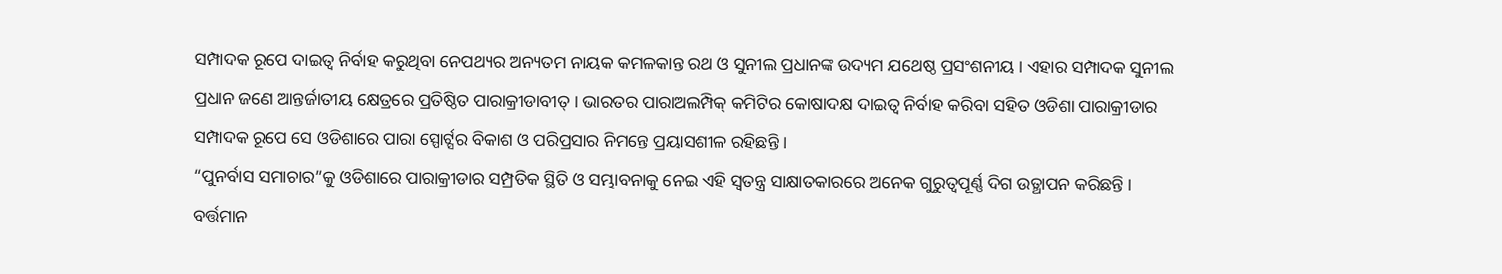ସମ୍ପାଦକ ରୂପେ ଦାଇତ୍ଵ ନିର୍ବାହ କରୁଥିବା ନେପଥ୍ୟର ଅନ୍ୟତମ ନାୟକ କମଳକାନ୍ତ ରଥ ଓ ସୁନୀଲ ପ୍ରଧାନଙ୍କ ଉଦ୍ୟମ ଯଥେଷ୍ଠ ପ୍ରସଂଶନୀୟ । ଏହାର ସମ୍ପାଦକ ସୁନୀଲ ପ୍ରଧାନ ଜଣେ ଆନ୍ତର୍ଜାତୀୟ କ୍ଷେତ୍ରରେ ପ୍ରତିଷ୍ଠିତ ପାରାକ୍ରୀଡାବୀତ୍ । ଭାରତର ପାରାଅଲମ୍ପିକ୍ କମିଟିର କୋଷାଦକ୍ଷ ଦାଇତ୍ଵ ନିର୍ବାହ କରିବା ସହିତ ଓଡିଶା ପାରାକ୍ରୀଡାର ସମ୍ପାଦକ ରୂପେ ସେ ଓଡିଶାରେ ପାରା ସ୍ପୋର୍ଟ୍ସର ବିକାଶ ଓ ପରିପ୍ରସାର ନିମନ୍ତେ ପ୍ରୟାସଶୀଳ ରହିଛନ୍ତି ।
“ପୁନର୍ବାସ ସମାଚାର”କୁ ଓଡିଶାରେ ପାରାକ୍ରୀଡାର ସମ୍ପ୍ରତିକ ସ୍ଥିତି ଓ ସମ୍ଭାବନାକୁ ନେଇ ଏହି ସ୍ଵତନ୍ତ୍ର ସାକ୍ଷାତକାରରେ ଅନେକ ଗୁରୁତ୍ଵପୂର୍ଣ୍ଣ ଦିଗ ଉତ୍ଥାପନ କରିଛନ୍ତି ।
ବର୍ତ୍ତମାନ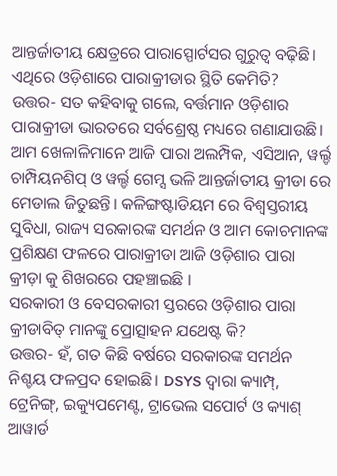ଆନ୍ତର୍ଜାତୀୟ କ୍ଷେତ୍ରରେ ପାରାସ୍ପୋର୍ଟସର ଗୁରୁତ୍ୱ ବଢ଼ିଛି। ଏଥିରେ ଓଡ଼ିଶାରେ ପାରାକ୍ରୀଡାର ସ୍ଥିତି କେମିତି?
ଉତ୍ତର- ସତ କହିବାକୁ ଗଲେ, ବର୍ତ୍ତମାନ ଓଡ଼ିଶାର ପାରାକ୍ରୀଡା ଭାରତରେ ସର୍ବଶ୍ରେଷ୍ଠ ମଧ୍ୟରେ ଗଣାଯାଉଛି। ଆମ ଖେଳାଳିମାନେ ଆଜି ପାରା ଅଲମ୍ପିକ, ଏସିଆନ, ୱର୍ଲ୍ଡ ଚାମ୍ପିୟନଶିପ୍ ଓ ୱର୍ଲ୍ଡ ଗେମ୍ସ ଭଳି ଆନ୍ତର୍ଜାତୀୟ କ୍ରୀଡା ରେ ମେଡାଲ ଜିତୁଛନ୍ତି। କଳିଙ୍ଗଷ୍ଟାଡିୟମ ରେ ବିଶ୍ୱସ୍ତରୀୟ ସୁବିଧା, ରାଜ୍ୟ ସରକାରଙ୍କ ସମର୍ଥନ ଓ ଆମ କୋଚମାନଙ୍କ ପ୍ରଶିକ୍ଷଣ ଫଳରେ ପାରାକ୍ରୀଡା ଆଜି ଓଡ଼ିଶାର ପାରା କ୍ରୀଡ଼ା କୁ ଶିଖରରେ ପହଞ୍ଚାଇଛି ।
ସରକାରୀ ଓ ବେସରକାରୀ ସ୍ତରରେ ଓଡ଼ିଶାର ପାରା କ୍ରୀଡାବିତ୍ ମାନଙ୍କୁ ପ୍ରୋତ୍ସାହନ ଯଥେଷ୍ଟ କି?
ଉତ୍ତର- ହଁ, ଗତ କିଛି ବର୍ଷରେ ସରକାରଙ୍କ ସମର୍ଥନ ନିଶ୍ଚୟ ଫଳପ୍ରଦ ହୋଇଛି। DSYS ଦ୍ୱାରା କ୍ୟାମ୍ପ୍, ଟ୍ରେନିଙ୍ଗ୍, ଇକ୍ୟୁପମେଣ୍ଟ, ଟ୍ରାଭେଲ ସପୋର୍ଟ ଓ କ୍ୟାଶ୍ ଆୱାର୍ଡ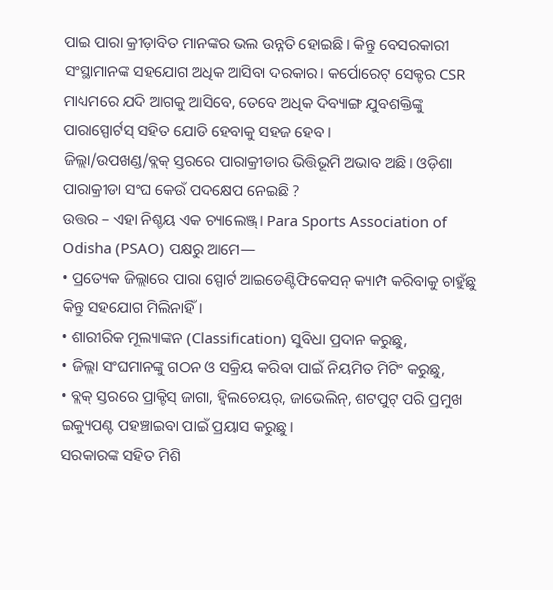ପାଇ ପାରା କ୍ରୀଡ଼ାବିତ ମାନଙ୍କର ଭଲ ଉନ୍ନତି ହୋଇଛି। କିନ୍ତୁ ବେସରକାରୀ ସଂସ୍ଥାମାନଙ୍କ ସହଯୋଗ ଅଧିକ ଆସିବା ଦରକାର। କର୍ପୋରେଟ୍ ସେକ୍ଟର CSR ମାଧ୍ୟମରେ ଯଦି ଆଗକୁ ଆସିବେ, ତେବେ ଅଧିକ ଦିବ୍ୟାଙ୍ଗ ଯୁବଶକ୍ତିଙ୍କୁ ପାରାସ୍ପୋର୍ଟସ୍ ସହିତ ଯୋଡି ହେବାକୁ ସହଜ ହେବ ।
ଜିଲ୍ଲା/ଉପଖଣ୍ଡ/ବ୍ଲକ୍ ସ୍ତରରେ ପାରାକ୍ରୀଡାର ଭିତ୍ତିଭୂମି ଅଭାବ ଅଛି। ଓଡ଼ିଶା ପାରାକ୍ରୀଡା ସଂଘ କେଉଁ ପଦକ୍ଷେପ ନେଇଛି ?
ଉତ୍ତର – ଏହା ନିଶ୍ଚୟ ଏକ ଚ୍ୟାଲେଞ୍ଜ୍। Para Sports Association of Odisha (PSAO) ପକ୍ଷରୁ ଆମେ—
• ପ୍ରତ୍ୟେକ ଜିଲ୍ଲାରେ ପାରା ସ୍ପୋର୍ଟ ଆଇଡେଣ୍ଟିଫିକେସନ୍ କ୍ୟାମ୍ପ କରିବାକୁ ଚାହୁଁଛୁ କିନ୍ତୁ ସହଯୋଗ ମିଲିନାହିଁ।
• ଶାରୀରିକ ମୂଲ୍ୟାଙ୍କନ (Classification) ସୁବିଧା ପ୍ରଦାନ କରୁଛୁ,
• ଜିଲ୍ଲା ସଂଘମାନଙ୍କୁ ଗଠନ ଓ ସକ୍ରିୟ କରିବା ପାଇଁ ନିୟମିତ ମିଟିଂ କରୁଛୁ,
• ବ୍ଲକ୍ ସ୍ତରରେ ପ୍ରାକ୍ଟିସ୍ ଜାଗା, ହ୍ୱିଲଚେୟର୍, ଜାଭେଲିନ୍, ଶଟପୁଟ୍ ପରି ପ୍ରମୁଖ ଇକ୍ୟୁପଣ୍ଟ ପହଞ୍ଚାଇବା ପାଇଁ ପ୍ରୟାସ କରୁଛୁ।
ସରକାରଙ୍କ ସହିତ ମିଶି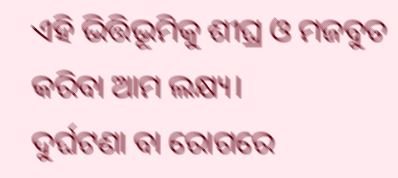ଏହି ଭିତ୍ତିଭୂମିକୁ ଶୀଘ୍ର ଓ ମଜବୁତ କରିବା ଆମ ଲକ୍ଷ୍ୟ।
ଦୁର୍ଘଟଣା ବା ରୋଗରେ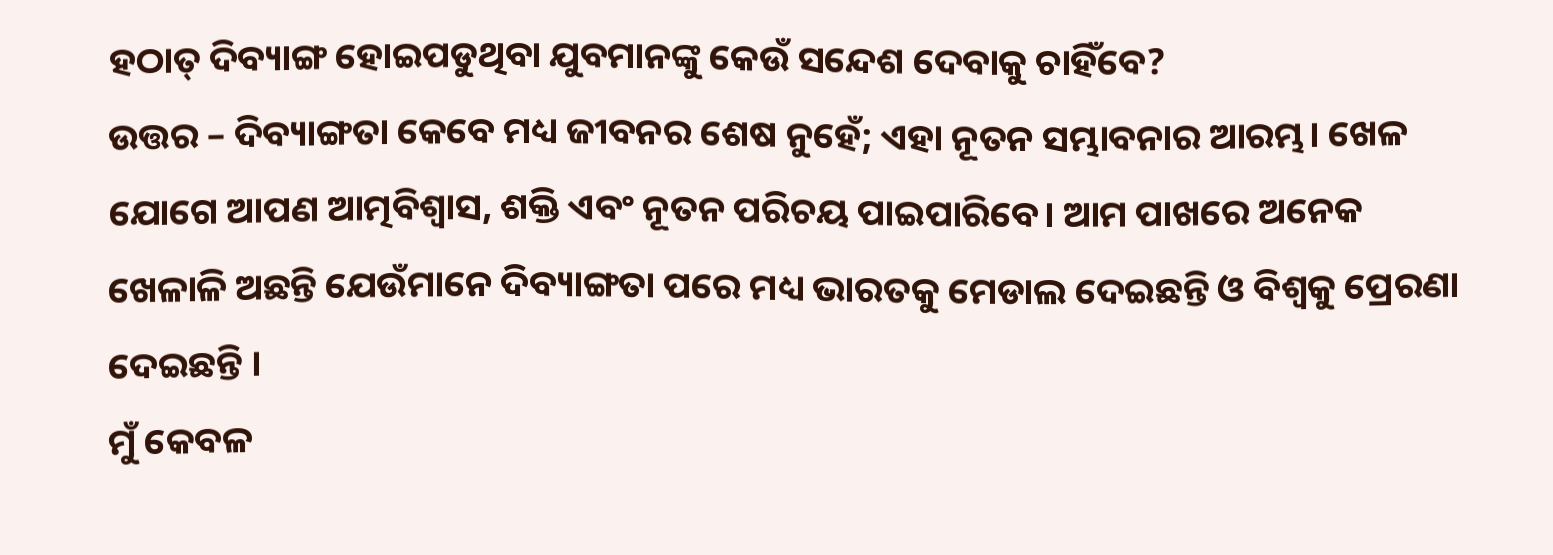ହଠାତ୍ ଦିବ୍ୟାଙ୍ଗ ହୋଇପଡୁଥିବା ଯୁବମାନଙ୍କୁ କେଉଁ ସନ୍ଦେଶ ଦେବାକୁ ଚାହିଁବେ?
ଉତ୍ତର – ଦିବ୍ୟାଙ୍ଗତା କେବେ ମଧ୍ୟ ଜୀବନର ଶେଷ ନୁହେଁ; ଏହା ନୂତନ ସମ୍ଭାବନାର ଆରମ୍ଭ। ଖେଳ ଯୋଗେ ଆପଣ ଆତ୍ମବିଶ୍ୱାସ, ଶକ୍ତି ଏବଂ ନୂତନ ପରିଚୟ ପାଇପାରିବେ। ଆମ ପାଖରେ ଅନେକ ଖେଳାଳି ଅଛନ୍ତି ଯେଉଁମାନେ ଦିବ୍ୟାଙ୍ଗତା ପରେ ମଧ୍ୟ ଭାରତକୁ ମେଡାଲ ଦେଇଛନ୍ତି ଓ ବିଶ୍ୱକୁ ପ୍ରେରଣା ଦେଇଛନ୍ତି ।
ମୁଁ କେବଳ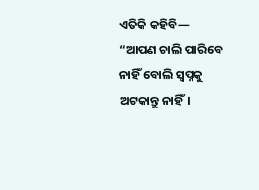ଏତିକି କହିବି—
“ଆପଣ ଚାଲି ପାରିବେ ନାହିଁ ବୋଲି ସ୍ବପ୍ନକୁ ଅଟକାନ୍ତୁ ନାହିଁ।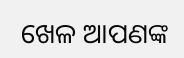ଖେଳ ଆପଣଙ୍କ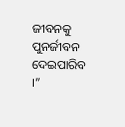ଜୀବନକୁ ପୁନର୍ଜୀବନ ଦେଇପାରିବ ।”